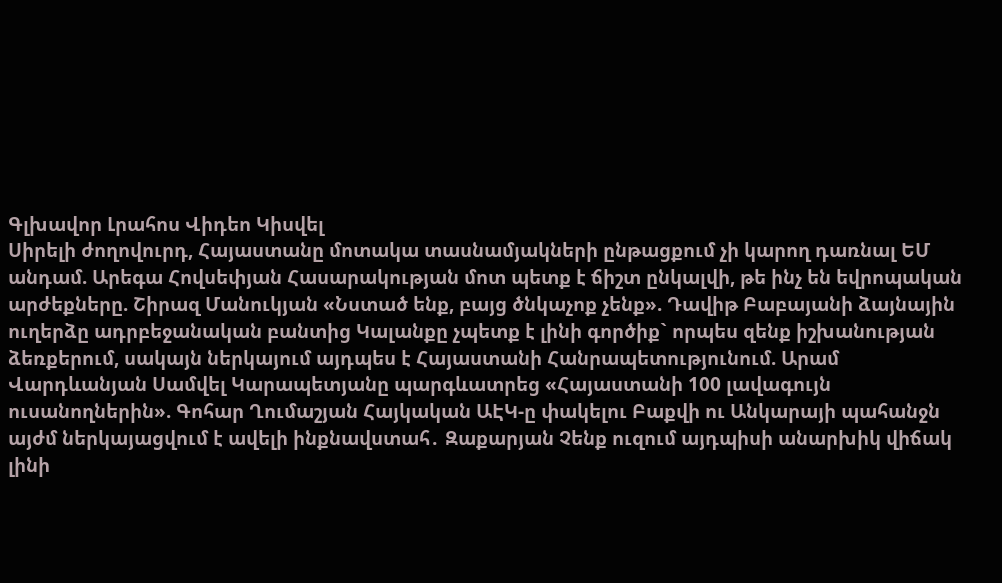Գլխավոր Լրահոս Վիդեո Կիսվել
Սիրելի ժողովուրդ, Հայաստանը մոտակա տասնամյակների ընթացքում չի կարող դառնալ ԵՄ անդամ. Արեգա Հովսեփյան Հասարակության մոտ պետք է ճիշտ ընկալվի, թե ինչ են եվրոպական արժեքները. Շիրազ Մանուկյան «Նստած ենք, բայց ծնկաչոք չենք». Դավիթ Բաբայանի ձայնային ուղերձը ադրբեջանական բանտից Կալանքը չպետք է լինի գործիք` որպես զենք իշխանության ձեռքերում, սակայն ներկայում այդպես է Հայաստանի Հանրապետությունում. Արամ Վարդևանյան Սամվել Կարապետյանը պարգևատրեց «Հայաստանի 100 լավագույն ուսանողներին». Գոհար Ղումաշյան Հայկական ԱԷԿ-ը փակելու Բաքվի ու Անկարայի պահանջն այժմ ներկայացվում է ավելի ինքնավստահ․ Զաքարյան Չենք ուզում այդպիսի անարխիկ վիճակ լինի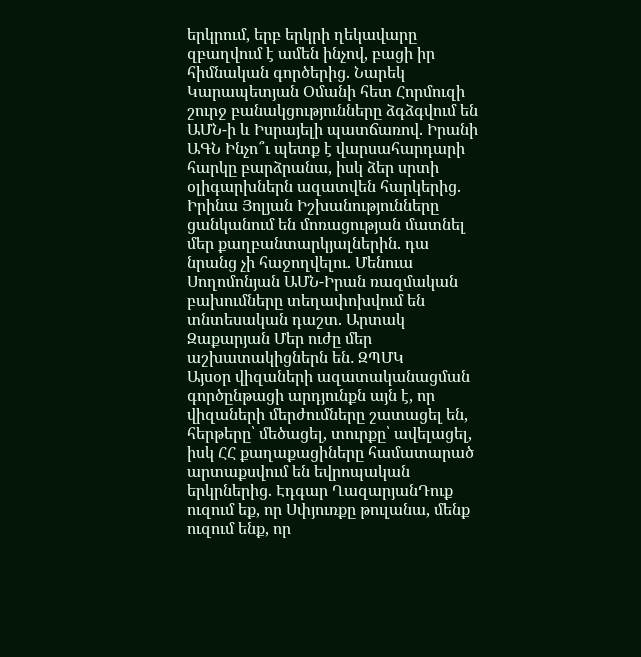երկրում, երբ երկրի ղեկավարը զբաղվում է ամեն ինչով, բացի իր հիմնական գործերից. Նարեկ Կարապետյան Օմանի հետ Հորմուզի շուրջ բանակցությունները ձգձգվում են ԱՄՆ-ի և Իսրայելի պատճառով. Իրանի ԱԳՆ Ինչո՞ւ պետք է վարսահարդարի հարկը բարձրանա, իսկ ձեր սրտի օլիգարխներն ազատվեն հարկերից. Իրինա Յոլյան Իշխանությունները ցանկանում են մոռացության մատնել մեր քաղբանտարկյալներին. դա նրանց չի հաջողվելու. Մենուա Սողոմոնյան ԱՄՆ-Իրան ռազմական բախումները տեղափոխվում են տնտեսական դաշտ. Արտակ Զաքարյան Մեր ուժը մեր աշխատակիցներն են․ ԶՊՄԿ
Այսօր վիզաների ազատականացման գործընթացի արդյունքն այն է, որ վիզաների մերժումները շատացել են, հերթերը՝ մեծացել, տուրքը՝ ավելացել, իսկ ՀՀ քաղաքացիները համատարած արտաքսվում են եվրոպական երկրներից. Էդգար ՂազարյանԴուք ուզում եք, որ Սփյուռքը թուլանա, մենք ուզում ենք, որ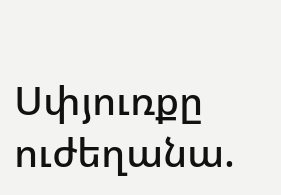Սփյուռքը ուժեղանա.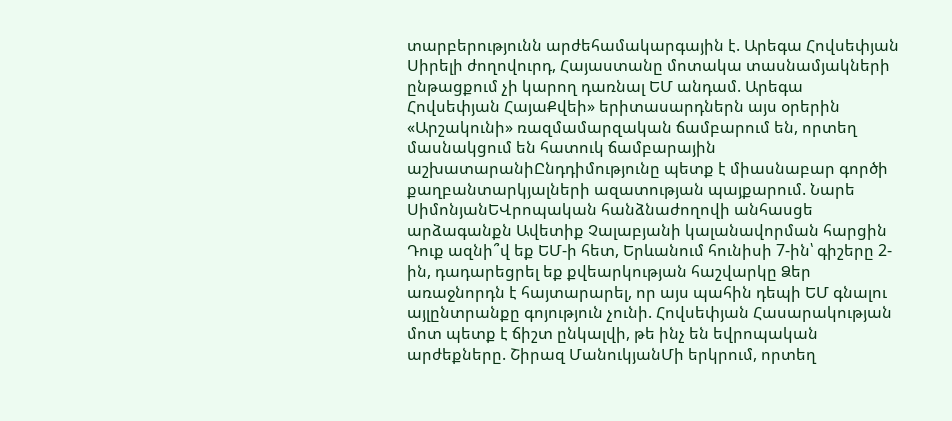տարբերությունն արժեհամակարգային է. Արեգա Հովսեփյան Սիրելի ժողովուրդ, Հայաստանը մոտակա տասնամյակների ընթացքում չի կարող դառնալ ԵՄ անդամ. Արեգա Հովսեփյան ՀայաՔվեի» երիտասարդներն այս օրերին «Արշակունի» ռազմամարզական ճամբարում են, որտեղ մասնակցում են հատուկ ճամբարային աշխատարանիԸնդդիմությունը պետք է միասնաբար գործի քաղբանտարկյալների ազատության պայքարում. Նարե ՍիմոնյանԵՎրոպական հանձնաժողովի անհասցե արձագանքն Ավետիք Չալաբյանի կալանավորման հարցին Դուք ազնի՞վ եք ԵՄ-ի հետ, Երևանում հունիսի 7-ին՝ գիշերը 2-ին, դադարեցրել եք քվեարկության հաշվարկը Ձեր առաջնորդն է հայտարարել, որ այս պահին դեպի ԵՄ գնալու այլընտրանքը գոյություն չունի. Հովսեփյան Հասարակության մոտ պետք է ճիշտ ընկալվի, թե ինչ են եվրոպական արժեքները. Շիրազ ՄանուկյանՄի երկրում, որտեղ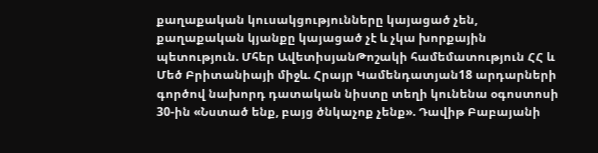քաղաքական կուսակցությունները կայացած չեն, քաղաքական կյանքը կայացած չէ և չկա խորքային պետություն. Մհեր ԱվետիսյանԹոշակի համեմատություն ՀՀ և Մեծ Բրիտանիայի միջև. Հրայր Կամենդատյան18 արդարների գործով նախորդ դատական նիստը տեղի կունենա օգոստոսի 30-ին «Նստած ենք, բայց ծնկաչոք չենք». Դավիթ Բաբայանի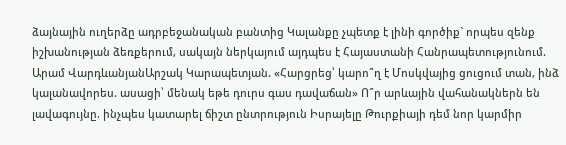ձայնային ուղերձը ադրբեջանական բանտից Կալանքը չպետք է լինի գործիք` որպես զենք իշխանության ձեռքերում, սակայն ներկայում այդպես է Հայաստանի Հանրապետությունում. Արամ ՎարդևանյանԱրշակ Կարապետյան. «Հարցրեց՝ կարո՞ղ է Մոսկվայից ցուցում տան, ինձ կալանավորես. ասացի՝ մենակ եթե դուրս գաս դավաճան» Ո՞ր արևային վահանակներն են լավագույնը. ինչպես կատարել ճիշտ ընտրություն Իսրայելը Թուրքիայի դեմ նոր կարմիր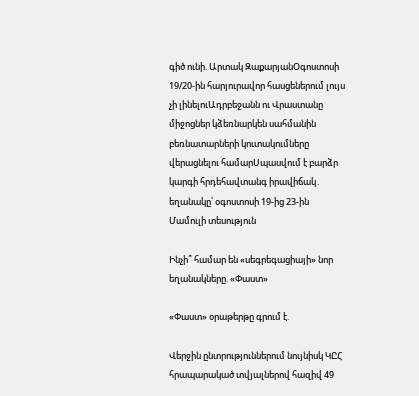գիծ ունի. Արտակ ԶաքարյանՕգոստոսի 19/20-ին հարյուրավոր հասցեներում լույս չի լինելուԱդրբեջանն ու Վրաստանը միջոցներ կձեռնարկեն սահմանին բեռնատարների կուտակումները վերացնելու համարՍպասվում է բարձր կարգի հրդեհավտանգ իրավիճակ․ եղանակը՝ օգոստոսի 19-ից 23-ին
Մամուլի տեսություն

Ինչի՞ համար են «սեգրեգացիայի» նոր եղանակները. «Փաստ»

«Փաստ» օրաթերթը գրում է.

Վերջին ընտրություններում նույնիսկ ԿԸՀ հրապարակած տվյալներով հազիվ 49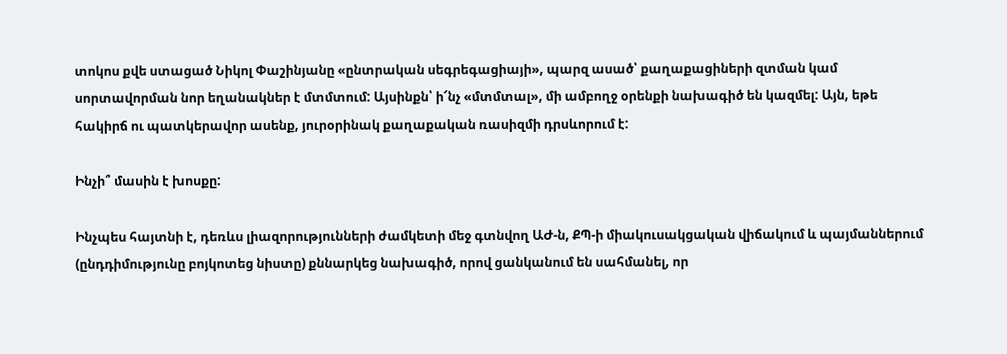տոկոս քվե ստացած Նիկոլ Փաշինյանը «ընտրական սեգրեգացիայի», պարզ ասած՝ քաղաքացիների զտման կամ սորտավորման նոր եղանակներ է մտմտում: Այսինքն՝ ի՜նչ «մտմտալ», մի ամբողջ օրենքի նախագիծ են կազմել: Այն, եթե հակիրճ ու պատկերավոր ասենք, յուրօրինակ քաղաքական ռասիզմի դրսևորում է:

Ինչի՞ մասին է խոսքը:

Ինչպես հայտնի է, դեռևս լիազորությունների ժամկետի մեջ գտնվող ԱԺ-ն, ՔՊ-ի միակուսակցական վիճակում և պայմաններում (ընդդիմությունը բոյկոտեց նիստը) քննարկեց նախագիծ, որով ցանկանում են սահմանել, որ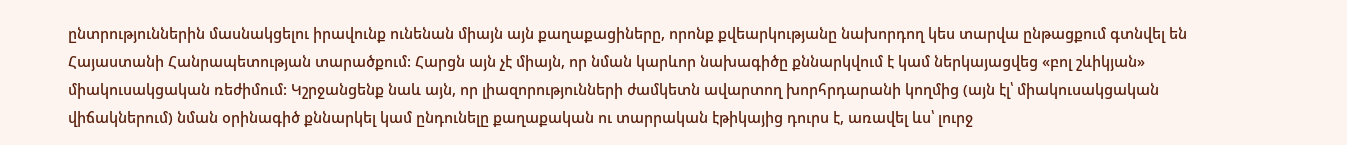ընտրություններին մասնակցելու իրավունք ունենան միայն այն քաղաքացիները, որոնք քվեարկությանը նախորդող կես տարվա ընթացքում գտնվել են Հայաստանի Հանրապետության տարածքում: Հարցն այն չէ միայն, որ նման կարևոր նախագիծը քննարկվում է կամ ներկայացվեց «բոլ շևիկյան» միակուսակցական ռեժիմում: Կշրջանցենք նաև այն, որ լիազորությունների ժամկետն ավարտող խորհրդարանի կողմից (այն էլ՝ միակուսակցական վիճակներում) նման օրինագիծ քննարկել կամ ընդունելը քաղաքական ու տարրական էթիկայից դուրս է, առավել ևս՝ լուրջ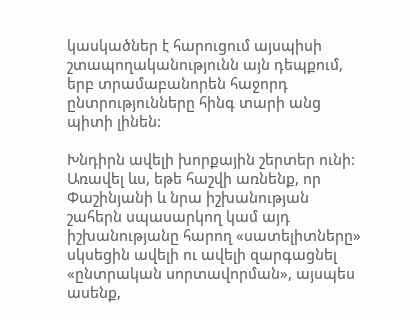կասկածներ է հարուցում այսպիսի շտապողականությունն այն դեպքում, երբ տրամաբանորեն հաջորդ ընտրությունները հինգ տարի անց պիտի լինեն:

Խնդիրն ավելի խորքային շերտեր ունի: Առավել ևս, եթե հաշվի առնենք, որ Փաշինյանի և նրա իշխանության շահերն սպասարկող կամ այդ իշխանությանը հարող «սատելիտները» սկսեցին ավելի ու ավելի զարգացնել «ընտրական սորտավորման», այսպես ասենք,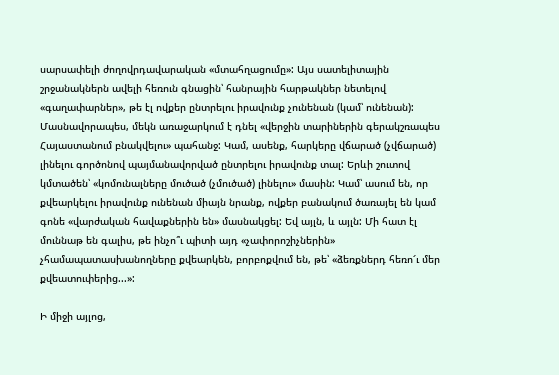սարսափելի ժողովրդավարական «մտահղացումը»: Այս սատելիտային շրջանակներն ավելի հեռուն գնացին՝ հանրային հարթակներ նետելով «գաղափարներ», թե էլ ովքեր ընտրելու իրավունք չունենան (կամ՝ ունենան): Մասնավորապես, մեկն առաջարկում է դնել «վերջին տարիներին գերակշռապես Հայաստանում բնակվելու» պահանջ: Կամ, ասենք, հարկերը վճարած (չվճարած) լինելու գործոնով պայմանավորված ընտրելու իրավունք տալ: Երևի շուտով կմտածեն՝ «կոմունալները մուծած (չմուծած) լինելու» մասին: Կամ՝ ասում են, որ քվեարկելու իրավունք ունենան միայն նրանք, ովքեր բանակում ծառայել են կամ գոնե «վարժական հավաքներին են» մասնակցել: Եվ այլն, և այլն: Մի հատ էլ մուննաթ են գալիս, թե ինչո՞ւ պիտի այդ «չափորոշիչներին» չհամապատասխանողները քվեարկեն, բորբոքվում են, թե՝ «ձեռքներդ հեռո՜ւ մեր քվեատուփերից...»:

Ի միջի այլոց,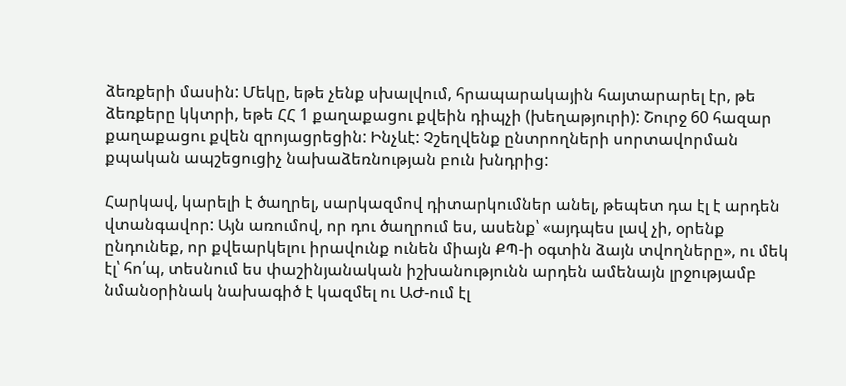ձեռքերի մասին: Մեկը, եթե չենք սխալվում, հրապարակային հայտարարել էր, թե ձեռքերը կկտրի, եթե ՀՀ 1 քաղաքացու քվեին դիպչի (խեղաթյուրի): Շուրջ 60 հազար քաղաքացու քվեն զրոյացրեցին: Ինչևէ: Չշեղվենք ընտրողների սորտավորման քպական ապշեցուցիչ նախաձեռնության բուն խնդրից:

Հարկավ, կարելի է ծաղրել, սարկազմով դիտարկումներ անել, թեպետ դա էլ է արդեն վտանգավոր: Այն առումով, որ դու ծաղրում ես, ասենք՝ «այդպես լավ չի, օրենք ընդունեք, որ քվեարկելու իրավունք ունեն միայն ՔՊ-ի օգտին ձայն տվողները», ու մեկ էլ՝ հո՛պ, տեսնում ես փաշինյանական իշխանությունն արդեն ամենայն լրջությամբ նմանօրինակ նախագիծ է կազմել ու ԱԺ-ում էլ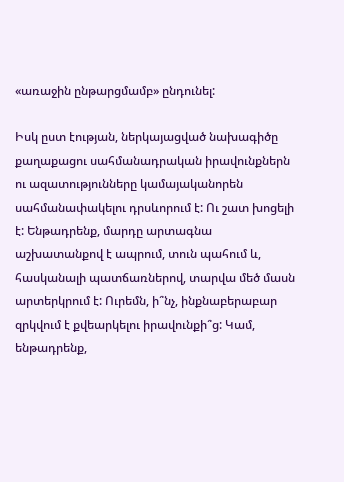«առաջին ընթարցմամբ» ընդունել:

Իսկ ըստ էության, ներկայացված նախագիծը քաղաքացու սահմանադրական իրավունքներն ու ազատությունները կամայականորեն սահմանափակելու դրսևորում է: Ու շատ խոցելի է: Ենթադրենք, մարդը արտագնա աշխատանքով է ապրում, տուն պահում և, հասկանալի պատճառներով, տարվա մեծ մասն արտերկրում է: Ուրեմն, ի՞նչ, ինքնաբերաբար զրկվում է քվեարկելու իրավունքի՞ց: Կամ, ենթադրենք,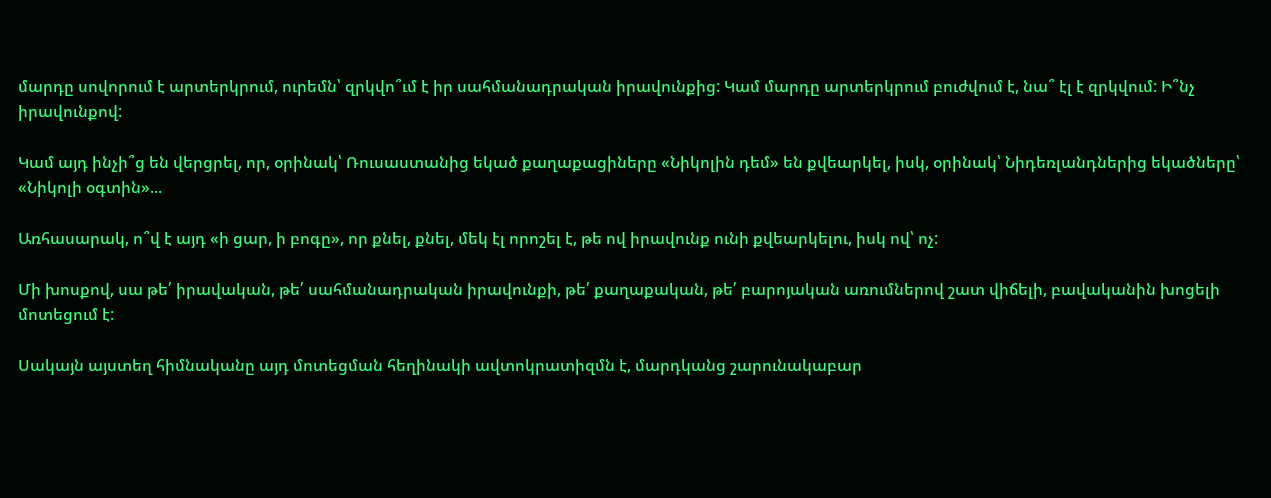մարդը սովորում է արտերկրում, ուրեմն՝ զրկվո՞ւմ է իր սահմանադրական իրավունքից: Կամ մարդը արտերկրում բուժվում է, նա՞ էլ է զրկվում: Ի՞նչ իրավունքով:

Կամ այդ ինչի՞ց են վերցրել, որ, օրինակ՝ Ռուսաստանից եկած քաղաքացիները «Նիկոլին դեմ» են քվեարկել, իսկ, օրինակ՝ Նիդեռլանդներից եկածները՝ «Նիկոլի օգտին»...

Առհասարակ, ո՞վ է այդ «ի ցար, ի բոգը», որ քնել, քնել, մեկ էլ որոշել է, թե ով իրավունք ունի քվեարկելու, իսկ ով՝ ոչ:

Մի խոսքով, սա թե՛ իրավական, թե՛ սահմանադրական իրավունքի, թե՛ քաղաքական, թե՛ բարոյական առումներով շատ վիճելի, բավականին խոցելի մոտեցում է:

Սակայն այստեղ հիմնականը այդ մոտեցման հեղինակի ավտոկրատիզմն է, մարդկանց շարունակաբար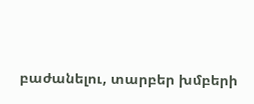բաժանելու, տարբեր խմբերի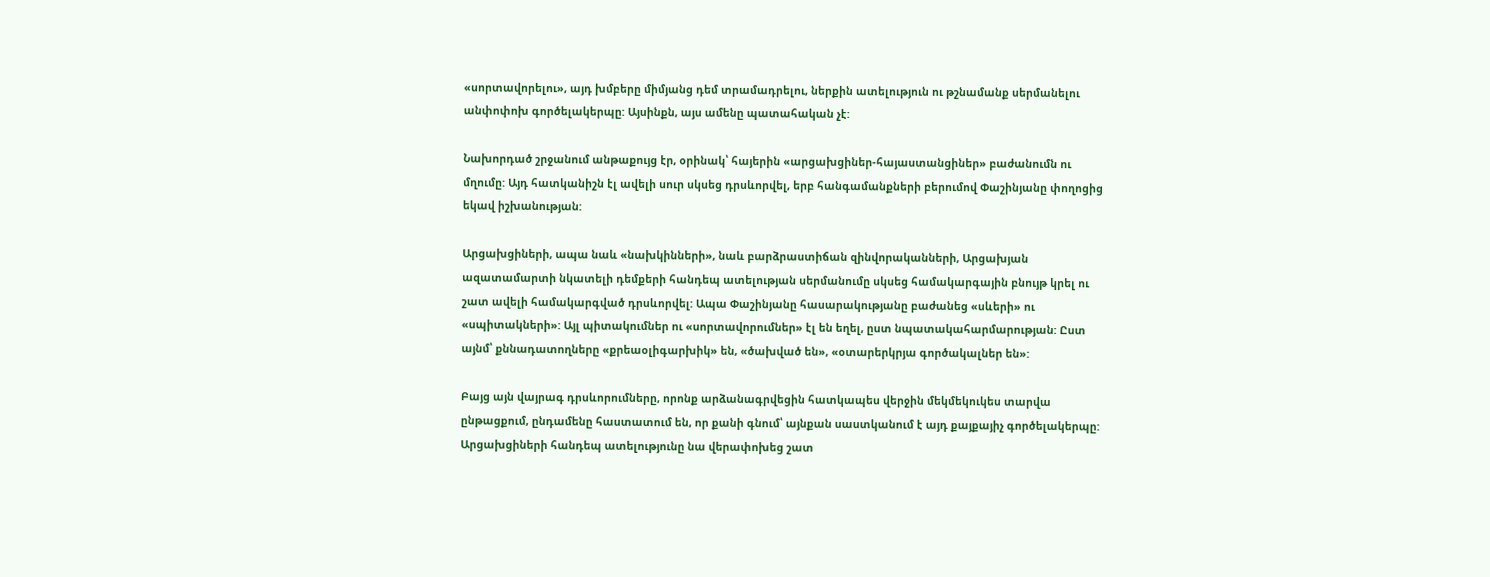«սորտավորելու», այդ խմբերը միմյանց դեմ տրամադրելու, ներքին ատելություն ու թշնամանք սերմանելու անփոփոխ գործելակերպը: Այսինքն, այս ամենը պատահական չէ:

Նախորդած շրջանում անթաքույց էր, օրինակ՝ հայերին «արցախցիներ-հայաստանցիներ» բաժանումն ու մղումը: Այդ հատկանիշն էլ ավելի սուր սկսեց դրսևորվել, երբ հանգամանքների բերումով Փաշինյանը փողոցից եկավ իշխանության:

Արցախցիների, ապա նաև «նախկինների», նաև բարձրաստիճան զինվորականների, Արցախյան ազատամարտի նկատելի դեմքերի հանդեպ ատելության սերմանումը սկսեց համակարգային բնույթ կրել ու շատ ավելի համակարգված դրսևորվել: Ապա Փաշինյանը հասարակությանը բաժանեց «սևերի» ու «սպիտակների»: Այլ պիտակումներ ու «սորտավորումներ» էլ են եղել, ըստ նպատակահարմարության: Ըստ այնմ՝ քննադատողները «քրեաօլիգարխիկ» են, «ծախված են», «օտարերկրյա գործակալներ են»:

Բայց այն վայրագ դրսևորումները, որոնք արձանագրվեցին հատկապես վերջին մեկմեկուկես տարվա ընթացքում, ընդամենը հաստատում են, որ քանի գնում՝ այնքան սաստկանում է այդ քայքայիչ գործելակերպը: Արցախցիների հանդեպ ատելությունը նա վերափոխեց շատ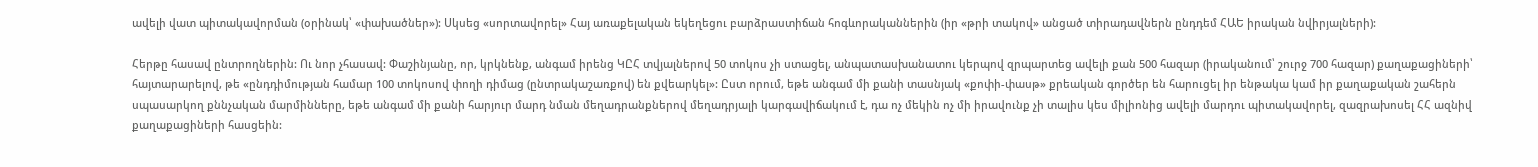ավելի վատ պիտակավորման (օրինակ՝ «փախածներ»): Սկսեց «սորտավորել» Հայ առաքելական եկեղեցու բարձրաստիճան հոգևորականներին (իր «թրի տակով» անցած տիրադավներն ընդդեմ ՀԱԵ իրական նվիրյալների):

Հերթը հասավ ընտրողներին: Ու նոր չհասավ: Փաշինյանը, որ, կրկնենք, անգամ իրենց ԿԸՀ տվյալներով 50 տոկոս չի ստացել, անպատասխանատու կերպով զրպարտեց ավելի քան 500 հազար (իրականում՝ շուրջ 700 հազար) քաղաքացիների՝ հայտարարելով, թե «ընդդիմության համար 100 տոկոսով փողի դիմաց (ընտրակաշառքով) են քվեարկել»: Ըստ որում, եթե անգամ մի քանի տասնյակ «քոփի-փասթ» քրեական գործեր են հարուցել իր ենթակա կամ իր քաղաքական շահերն սպասարկող քննչական մարմինները, եթե անգամ մի քանի հարյուր մարդ նման մեղադրանքներով մեղադրյալի կարգավիճակում է, դա ոչ մեկին ոչ մի իրավունք չի տալիս կես միլիոնից ավելի մարդու պիտակավորել, զազրախոսել ՀՀ ազնիվ քաղաքացիների հասցեին: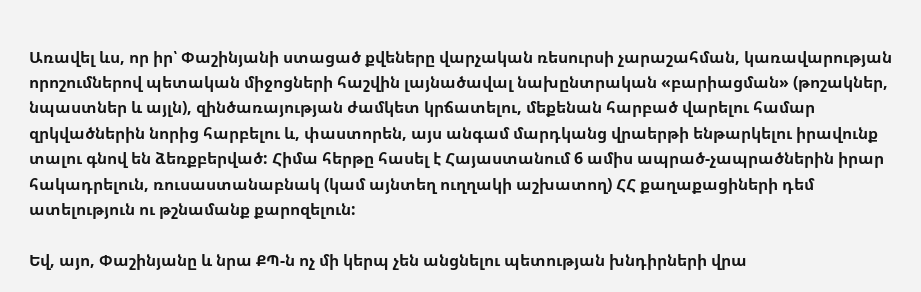Առավել ևս, որ իր՝ Փաշինյանի ստացած քվեները վարչական ռեսուրսի չարաշահման, կառավարության որոշումներով պետական միջոցների հաշվին լայնածավալ նախընտրական «բարիացման» (թոշակներ, նպաստներ և այլն), զինծառայության ժամկետ կրճատելու, մեքենան հարբած վարելու համար զրկվածներին նորից հարբելու և, փաստորեն, այս անգամ մարդկանց վրաերթի ենթարկելու իրավունք տալու գնով են ձեռքբերված: Հիմա հերթը հասել է Հայաստանում 6 ամիս ապրած-չապրածներին իրար հակադրելուն, ռուսաստանաբնակ (կամ այնտեղ ուղղակի աշխատող) ՀՀ քաղաքացիների դեմ ատելություն ու թշնամանք քարոզելուն:

Եվ, այո, Փաշինյանը և նրա ՔՊ-ն ոչ մի կերպ չեն անցնելու պետության խնդիրների վրա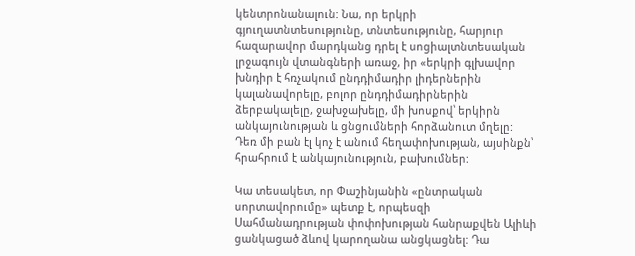կենտրոնանալուն: Նա, որ երկրի գյուղատնտեսությունը, տնտեսությունը, հարյուր հազարավոր մարդկանց դրել է սոցիալտնտեսական լրջագույն վտանգների առաջ, իր «երկրի գլխավոր խնդիր է հռչակում ընդդիմադիր լիդերներին կալանավորելը, բոլոր ընդդիմադիրներին ձերբակալելը, ջախջախելը, մի խոսքով՝ երկիրն անկայունության և ցնցումների հորձանուտ մղելը: Դեռ մի բան էլ կոչ է անում հեղափոխության, այսինքն՝ հրահրում է անկայունություն, բախումներ:

Կա տեսակետ, որ Փաշինյանին «ընտրական սորտավորումը» պետք է, որպեսզի Սահմանադրության փոփոխության հանրաքվեն Ալիևի ցանկացած ձևով կարողանա անցկացնել: Դա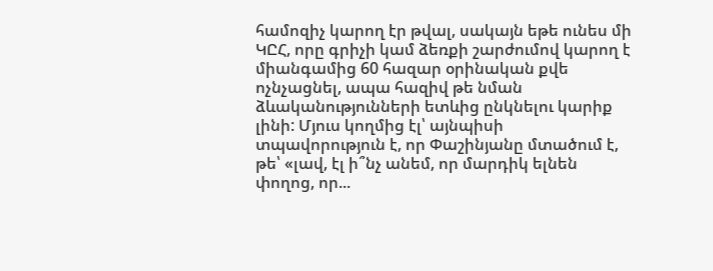համոզիչ կարող էր թվալ, սակայն եթե ունես մի ԿԸՀ, որը գրիչի կամ ձեռքի շարժումով կարող է միանգամից 60 հազար օրինական քվե ոչնչացնել, ապա հազիվ թե նման ձևականությունների ետևից ընկնելու կարիք լինի: Մյուս կողմից էլ՝ այնպիսի տպավորություն է, որ Փաշինյանը մտածում է, թե՝ «լավ, էլ ի՞նչ անեմ, որ մարդիկ ելնեն փողոց, որ...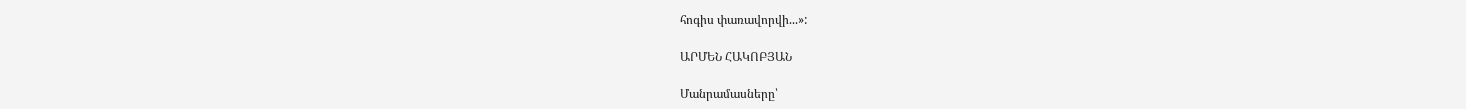հոգիս փառավորվի...»:

ԱՐՄԵՆ ՀԱԿՈԲՅԱՆ

Մանրամասները՝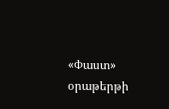«Փաստ» օրաթերթի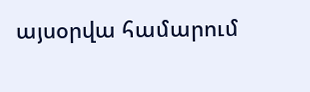այսօրվա համարում